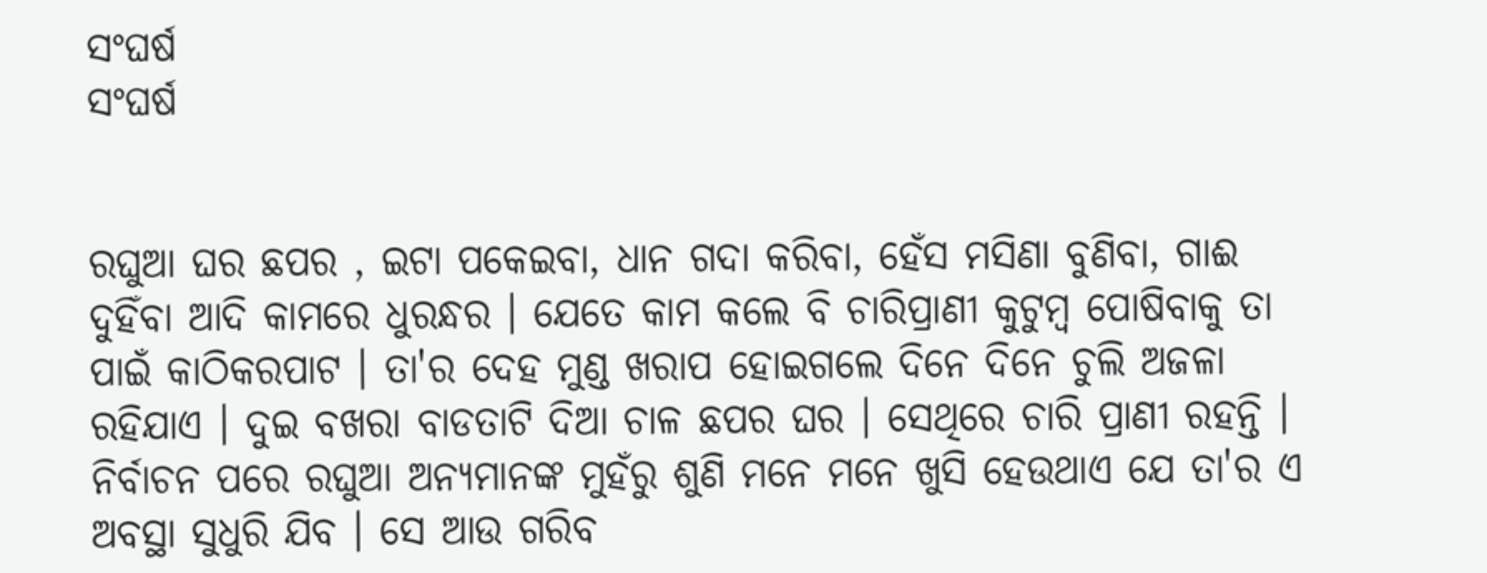ସଂଘର୍ଷ
ସଂଘର୍ଷ


ରଘୁଆ ଘର ଛପର , ଇଟା ପକେଇବା, ଧାନ ଗଦା କରିବା, ହେଁସ ମସିଣା ବୁଣିବା, ଗାଈ ଦୁହିଁବା ଆଦି କାମରେ ଧୁରନ୍ଧର । ଯେତେ କାମ କଲେ ବି ଚାରିପ୍ରାଣୀ କୁଟୁମ୍ବ ପୋଷିବାକୁ ତା ପାଇଁ କାଠିକରପାଟ । ତା'ର ଦେହ ମୁଣ୍ଡ ଖରାପ ହୋଇଗଲେ ଦିନେ ଦିନେ ଚୁଲି ଅଜଳା ରହିଯାଏ । ଦୁଇ ବଖରା ବାଡତାଟି ଦିଆ ଚାଳ ଛପର ଘର । ସେଥିରେ ଚାରି ପ୍ରାଣୀ ରହନ୍ତି । ନିର୍ବାଚନ ପରେ ରଘୁଆ ଅନ୍ୟମାନଙ୍କ ମୁହଁରୁ ଶୁଣି ମନେ ମନେ ଖୁସି ହେଉଥାଏ ଯେ ତା'ର ଏ ଅବସ୍ଥା ସୁଧୁରି ଯିବ । ସେ ଆଉ ଗରିବ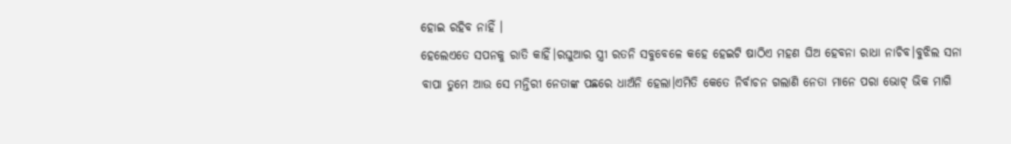ହୋଇ ରହିବ ନାହିଁ ।
ହେଲେଏତେ ସପନକୁ ରାତି କାହିଁ।ରଘୁଆର ସ୍ତ୍ରୀ ରତନି ସବୁବେଳେ କହେ ହେଇଟି ଷାଠିଏ ମହଣ ଘିଅ ହେବନା ରାଧା ନାଚିବ।ବୁଝିଲ ସନା ବାପା ତୁମେ ଆଉ ସେ ମନ୍ତିରୀ ନେତାଙ୍କ ପଛରେ ଧାଅଁନି ହେଲା।ଏମିତି କେତେ ନିର୍ବାଚନ ଗଲାଣି ନେତା ମାନେ ପରା ଭୋଟ୍ ଭିକ ମାଗି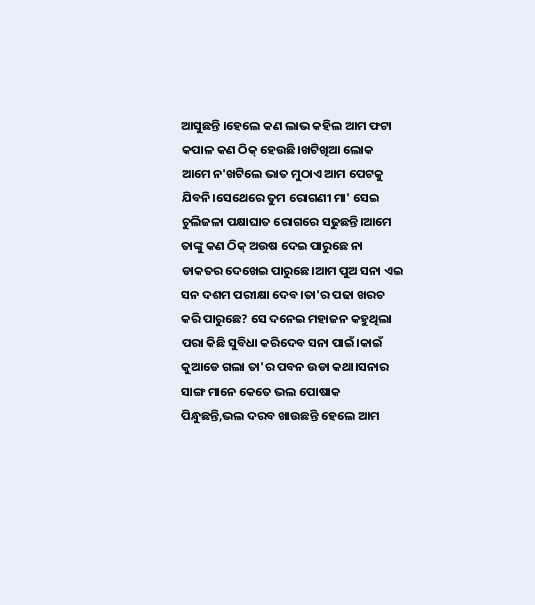ଆସୁଛନ୍ତି ।ହେଲେ କଣ ଲାଭ କହିଲ ଆମ ଫଟା କପାଳ କଣ ଠିକ୍ ହେଉଛି।ଖଟିଖିଆ ଲୋକ ଆମେ ନ'ଖଟିଲେ ଭାତ ମୁଠାଏ ଆମ ପେଟକୁ ଯିବନି।ସେଥେରେ ତୁମ ରୋଗଣୀ ମା' ସେଇ ଚୁଲିଜଳା ପକ୍ଷାଘାତ ରୋଗରେ ସଢୁଛନ୍ତି।ଆମେ ତାଙ୍କୁ କଣ ଠିକ୍ ଅଉଷ ଦେଇ ପାରୁଛେ ନା ଡାକତର ଦେଖେଇ ପାରୁଛେ।ଆମ ପୁଅ ସନା ଏଇ ସନ ଦଶମ ପରୀକ୍ଷା ଦେବ।ତା'ର ପଢା ଖରଚ କରି ପାରୁଛେ? ସେ ଦନେଇ ମହାଜନ କହୁଥିଲା ପରା କିଛି ସୁବିଧା କରିଦେବ ସନା ପାଇଁ।କାଇଁ କୁଆଡେ ଗଲା ତା'ର ପବନ ଉଡା କଥା।ସନାର ସାଙ୍ଗ ମାନେ କେତେ ଭଲ ପୋଷାକ ପିନ୍ଧୁଛନ୍ତି,ଭଲ ଦରବ ଖାଉଛନ୍ତି ହେଲେ ଆମ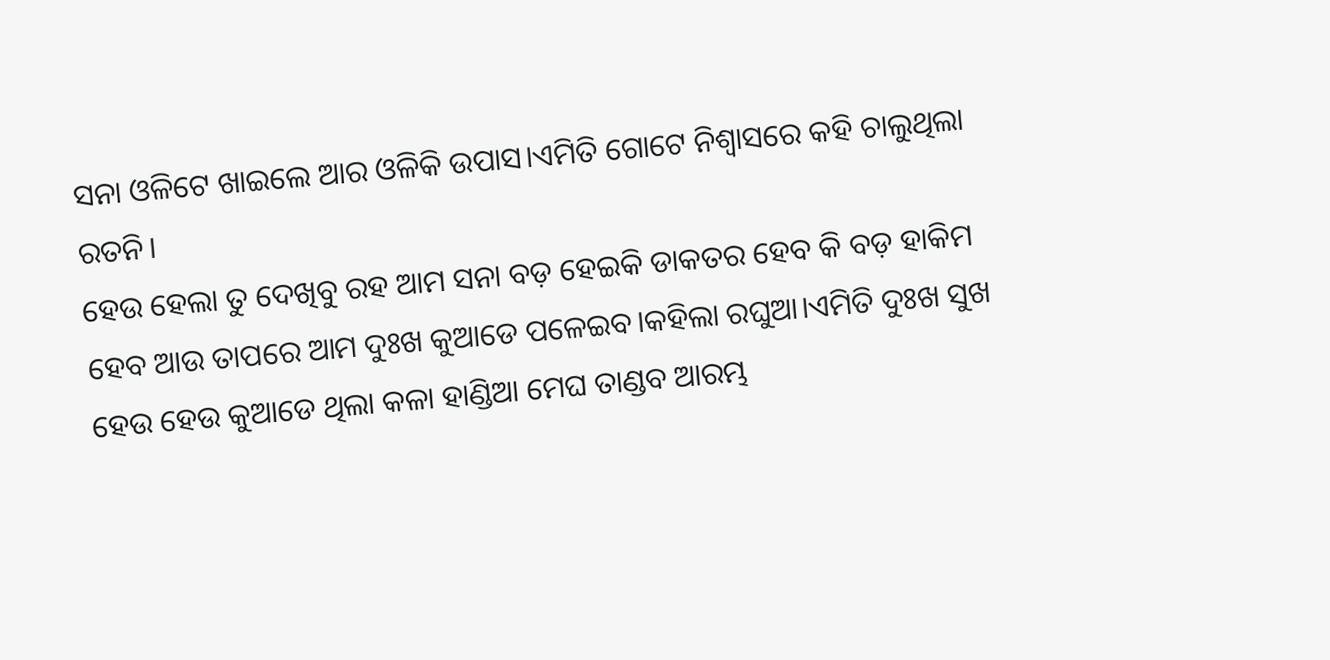ସନା ଓଳିଟେ ଖାଇଲେ ଆର ଓଳିକି ଉପାସ।ଏମିତି ଗୋଟେ ନିଶ୍ଵାସରେ କହି ଚାଲୁଥିଲା ରତନି।
ହେଉ ହେଲା ତୁ ଦେଖିବୁ ରହ ଆମ ସନା ବଡ଼ ହେଇକି ଡାକତର ହେବ କି ବଡ଼ ହାକିମ ହେବ ଆଉ ତାପରେ ଆମ ଦୁଃଖ କୁଆଡେ ପଳେଇବ।କହିଲା ରଘୁଆ।ଏମିତି ଦୁଃଖ ସୁଖ ହେଉ ହେଉ କୁଆଡେ ଥିଲା କଳା ହାଣ୍ଡିଆ ମେଘ ତାଣ୍ଡବ ଆରମ୍ଭ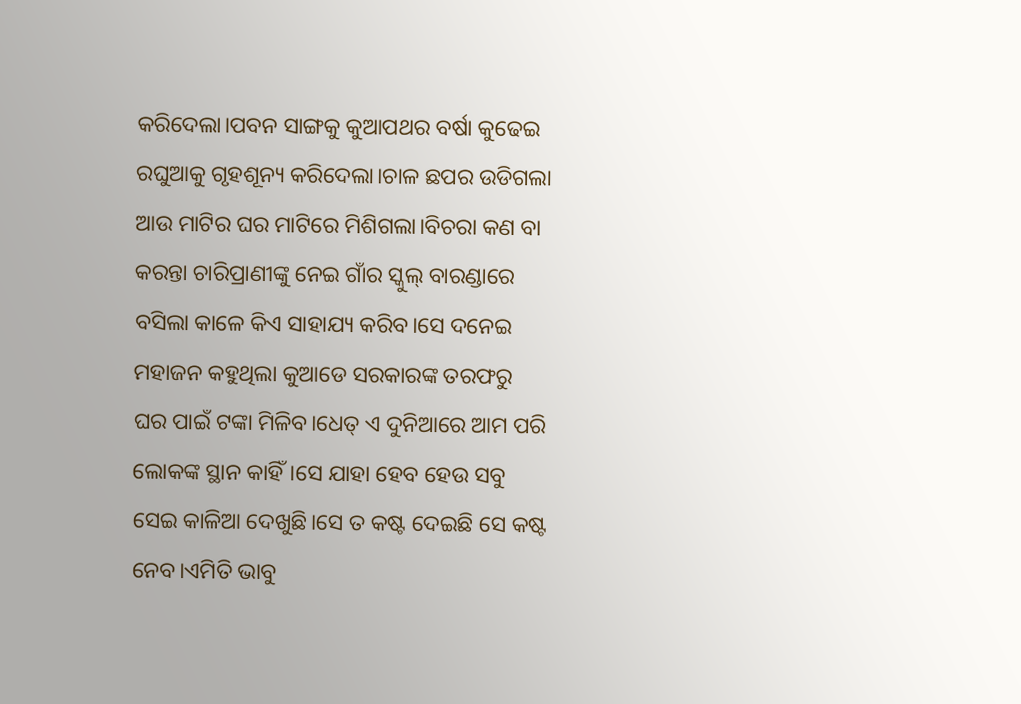କରିଦେଲା।ପବନ ସାଙ୍ଗକୁ କୁଆପଥର ବର୍ଷା କୁଢେଇ ରଘୁଆକୁ ଗୃହଶୂନ୍ୟ କରିଦେଲା।ଚାଳ ଛପର ଉଡିଗଲା ଆଉ ମାଟିର ଘର ମାଟିରେ ମିଶିଗଲା।ବିଚରା କଣ ବା କରନ୍ତା ଚାରିପ୍ରାଣୀଙ୍କୁ ନେଇ ଗାଁର ସ୍କୁଲ୍ ବାରଣ୍ଡାରେ ବସିଲା କାଳେ କିଏ ସାହାଯ୍ୟ କରିବ।ସେ ଦନେଇ ମହାଜନ କହୁଥିଲା କୁଆଡେ ସରକାରଙ୍କ ତରଫରୁ ଘର ପାଇଁ ଟଙ୍କା ମିଳିବ।ଧେତ୍ ଏ ଦୁନିଆରେ ଆମ ପରି ଲୋକଙ୍କ ସ୍ଥାନ କାହିଁ।ସେ ଯାହା ହେବ ହେଉ ସବୁ ସେଇ କାଳିଆ ଦେଖୁଛି।ସେ ତ କଷ୍ଟ ଦେଇଛି ସେ କଷ୍ଟ ନେବ।ଏମିତି ଭାବୁ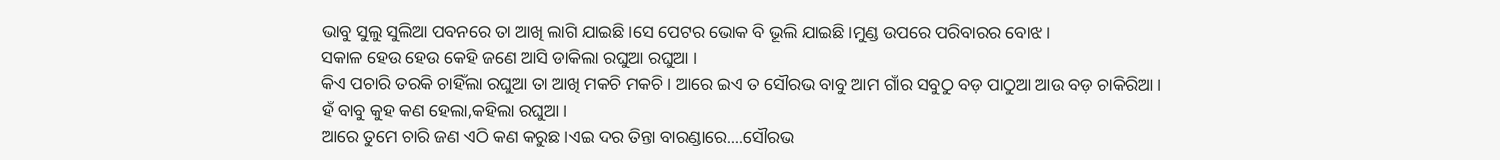ଭାବୁ ସୁଲୁ ସୁଲିଆ ପବନରେ ତା ଆଖି ଲାଗି ଯାଇଛି।ସେ ପେଟର ଭୋକ ବି ଭୂଲି ଯାଇଛି।ମୁଣ୍ଡ ଉପରେ ପରିବାରର ବୋଝ।
ସକାଳ ହେଉ ହେଉ କେହି ଜଣେ ଆସି ଡାକିଲା ରଘୁଆ ରଘୁଆ ।
କିଏ ପଚାରି ତରକି ଚାହିଁଲା ରଘୁଆ ତା ଆଖି ମକଚି ମକଚି। ଆରେ ଇଏ ତ ସୌରଭ ବାବୁ ଆମ ଗାଁର ସବୁଠୁ ବଡ଼ ପାଠୁଆ ଆଉ ବଡ଼ ଚାକିରିଆ।
ହଁ ବାବୁ କୁହ କଣ ହେଲା,କହିଲା ରଘୁଆ।
ଆରେ ତୁମେ ଚାରି ଜଣ ଏଠି କଣ କରୁଛ।ଏଇ ଦର ତିନ୍ତା ବାରଣ୍ଡାରେ....ସୌରଭ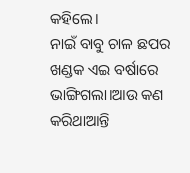କହିଲେ।
ନାଇଁ ବାବୁ ଚାଳ ଛପର ଖଣ୍ଡକ ଏଇ ବର୍ଷାରେ ଭାଙ୍ଗିଗଲା।ଆଉ କଣ କରିଥାଆନ୍ତି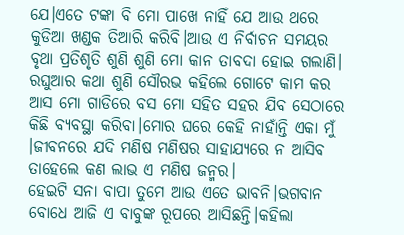ଯେ।ଏତେ ଟଙ୍କା ବି ମୋ ପାଖେ ନାହିଁ ଯେ ଆଉ ଥରେ କୁଡିଆ ଖଣ୍ଡକ ତିଆରି କରିବି।ଆଉ ଏ ନିର୍ବାଚନ ସମୟର ବୃଥା ପ୍ରତିଶୃତି ଶୁଣି ଶୁଣି ମୋ କାନ ତାବଦା ହୋଇ ଗଲାଣି।
ରଘୁଆର କଥା ଶୁଣି ସୌରଭ କହିଲେ ଗୋଟେ କାମ କର ଆସ ମୋ ଗାଡିରେ ବସ ମୋ ସହିତ ସହର ଯିବ ସେଠାରେ କିଛି ବ୍ୟବସ୍ଥା କରିବା।ମୋର ଘରେ କେହି ନାହାଁନ୍ତି ଏକା ମୁଁ ।ଜୀବନରେ ଯଦି ମଣିଷ ମଣିଷର ସାହାଯ୍ୟରେ ନ ଆସିବ ତାହେଲେ କଣ ଲାଭ ଏ ମଣିଷ ଜନ୍ମର।
ହେଇଟି ସନା ବାପା ତୁମେ ଆଉ ଏତେ ଭାବନି।ଭଗବାନ ବୋଧେ ଆଜି ଏ ବାବୁଙ୍କ ରୂପରେ ଆସିଛନ୍ତି।କହିଲା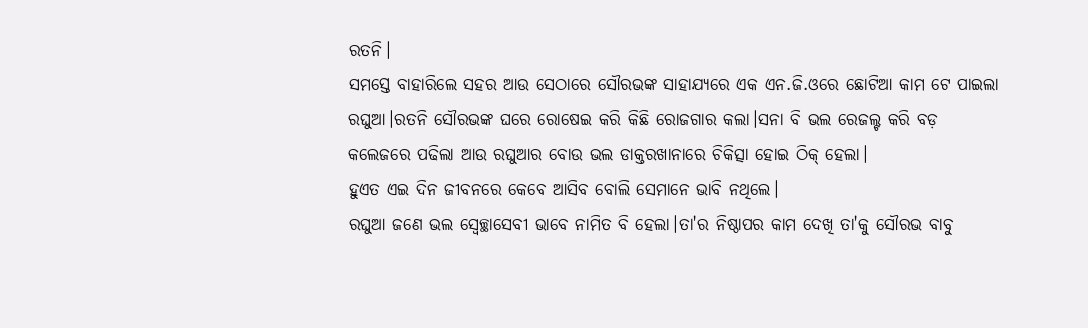ରତନି।
ସମସ୍ତେ ବାହାରିଲେ ସହର ଆଉ ସେଠାରେ ସୌରଭଙ୍କ ସାହାଯ୍ୟରେ ଏକ ଏନ.ଜି.ଓରେ ଛୋଟିଆ କାମ ଟେ ପାଇଲା ରଘୁଆ।ରତନି ସୌରଭଙ୍କ ଘରେ ରୋଷେଇ କରି କିଛି ରୋଜଗାର କଲା।ସନା ବି ଭଲ ରେଜଲ୍ଟ କରି ବଡ଼ କଲେଜରେ ପଢିଲା ଆଉ ରଘୁଆର ବୋଉ ଭଲ ଡାକ୍ତରଖାନାରେ ଚିକିତ୍ସା ହୋଇ ଠିକ୍ ହେଲା।
ହୁଏତ ଏଇ ଦିନ ଜୀବନରେ କେବେ ଆସିବ ବୋଲି ସେମାନେ ଭାବି ନଥିଲେ।
ରଘୁଆ ଜଣେ ଭଲ ସ୍ଵେଚ୍ଛାସେବୀ ଭାବେ ନାମିତ ବି ହେଲା।ତା'ର ନିଷ୍ଠାପର କାମ ଦେଖି ତା'କୁ ସୌରଭ ବାବୁ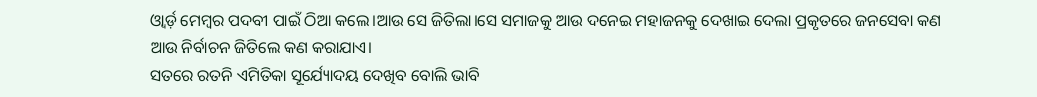ଓ୍ଵାର୍ଡ଼ ମେମ୍ବର ପଦବୀ ପାଇଁ ଠିଆ କଲେ।ଆଉ ସେ ଜିତିଲା।ସେ ସମାଜକୁ ଆଉ ଦନେଇ ମହାଜନକୁ ଦେଖାଇ ଦେଲା ପ୍ରକୃତରେ ଜନସେବା କଣ ଆଉ ନିର୍ବାଚନ ଜିତିଲେ କଣ କରାଯାଏ।
ସତରେ ରତନି ଏମିତିକା ସୂର୍ଯ୍ୟୋଦୟ ଦେଖିବ ବୋଲି ଭାବି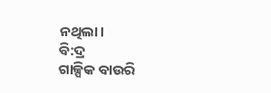ନଥିଲା।
ବି:ଦ୍ର
ଗାଳ୍ପିକ ବାଉରି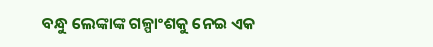ବନ୍ଧୁ ଲେଙ୍କାଙ୍କ ଗଳ୍ପାଂଶକୁ ନେଇ ଏକ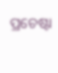ପ୍ରଚେଷ୍ଟା